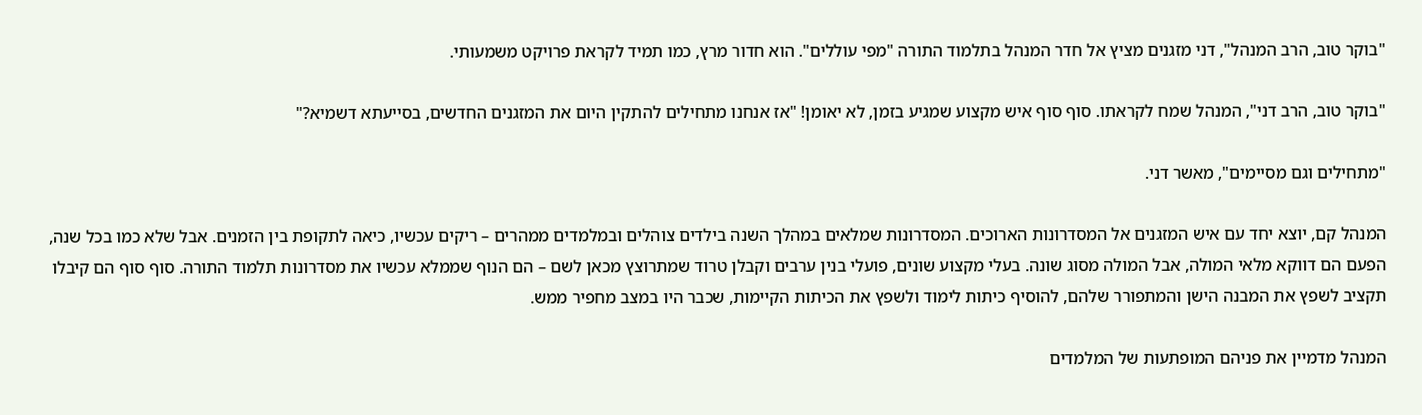"בוקר טוב, הרב המנהל", דני מזגנים מציץ אל חדר המנהל בתלמוד התורה "מפי עוללים". הוא חדור מרץ, כמו תמיד לקראת פרויקט משמעותי.

"בוקר טוב, הרב דני", המנהל שמח לקראתו. סוף סוף איש מקצוע שמגיע בזמן, לא יאומן! "אז אנחנו מתחילים להתקין היום את המזגנים החדשים, בסייעתא דשמיא?"

"מתחילים וגם מסיימים", מאשר דני.

המנהל קם, יוצא יחד עם איש המזגנים אל המסדרונות הארוכים. המסדרונות שמלאים במהלך השנה בילדים צוהלים ובמלמדים ממהרים – ריקים עכשיו, כיאה לתקופת בין הזמנים. אבל שלא כמו בכל שנה, הפעם הם דווקא מלאי המולה, אבל המולה מסוג שונה. בעלי מקצוע שונים, פועלי בנין ערבים וקבלן טרוד שמתרוצץ מכאן לשם – הם הנוף שממלא עכשיו את מסדרונות תלמוד התורה. סוף סוף הם קיבלו תקציב לשפץ את המבנה הישן והמתפורר שלהם, להוסיף כיתות לימוד ולשפץ את הכיתות הקיימות, שכבר היו במצב מחפיר ממש.

המנהל מדמיין את פניהם המופתעות של המלמדים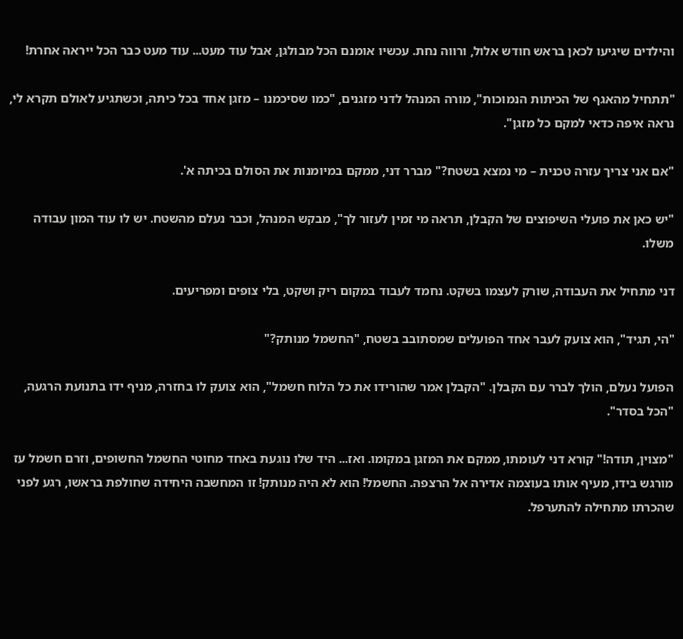והילדים שיגיעו לכאן בראש חודש אלול, ורווה נחת. עכשיו אומנם הכל מבולגן, אבל עוד מעט... עוד מעט כבר הכל ייראה אחרת!

"תתחיל מהאגף של הכיתות הנמוכות", מורה המנהל לדני מזגנים, "כמו שסיכמנו – מזגן אחד בכל כיתה, וכשתגיע לאולם תקרא לי, נראה איפה כדאי למקם כל מזגן".

"אם אני צריך עזרה טכנית – מי נמצא בשטח?" מברר דני, ממקם במיומנות את הסולם בכיתה א'.

"יש כאן את פועלי השיפוצים של הקבלן, תראה מי זמין לעזור לך", מבקש המנהל, וכבר נעלם מהשטח. יש לו עוד המון עבודה משלו.

דני מתחיל את העבודה, שורק לעצמו בשקט. נחמד לעבוד במקום ריק ושקט, בלי צופים ומפריעים.

"הי, תגיד", הוא צועק לעבר אחד הפועלים שמסתובב בשטח, "החשמל מנותק?"

הפועל נעלם, הולך לברר עם הקבלן. "הקבלן אמר שהורידו את כל הלוח חשמל", הוא צועק לו בחזרה, מניף ידו בתנועת הרגעה, "הכל בסדר".

"מצוין, תודה!" קורא דני לעומתו, ממקם את המזגן במקומו. ואז... היד שלו נוגעת באחד מחוטי החשמל החשופים, וזרם חשמל עז מורגש בידו, מעיף אותו בעוצמה אדירה אל הרצפה. החשמל! הוא לא היה מנותק! זו המחשבה היחידה שחולפת בראשו, רגע לפני שהכרתו מתחילה להתערפל.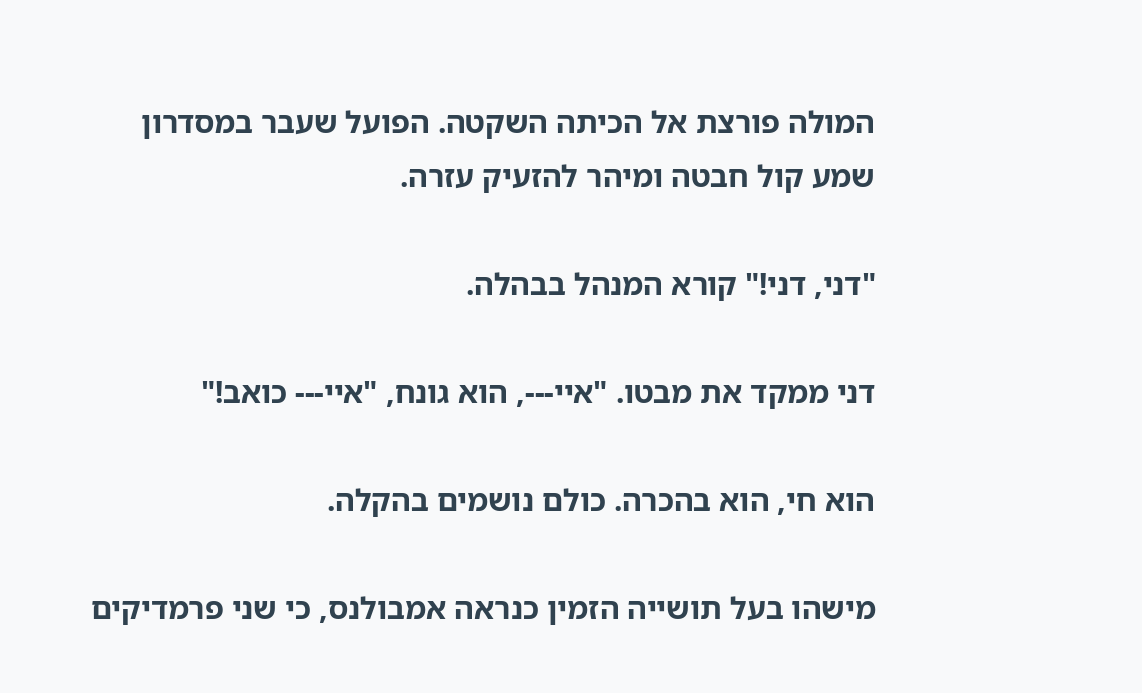המולה פורצת אל הכיתה השקטה. הפועל שעבר במסדרון שמע קול חבטה ומיהר להזעיק עזרה.

"דני, דני!" קורא המנהל בבהלה.

דני ממקד את מבטו. "איי---, הוא גונח, "איי--- כואב!"

הוא חי, הוא בהכרה. כולם נושמים בהקלה.

מישהו בעל תושייה הזמין כנראה אמבולנס, כי שני פרמדיקים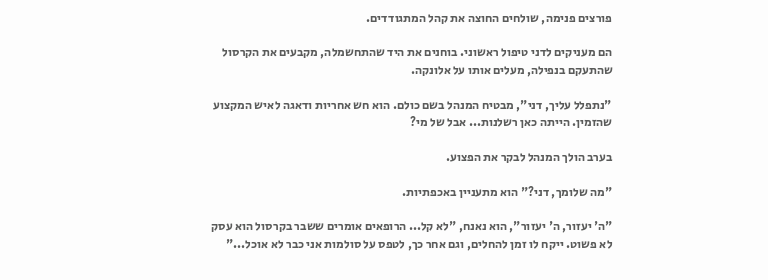פורצים פנימה, שולחים החוצה את קהל המתגודדים.

הם מעניקים לדני טיפול ראשוני. בוחנים את היד שהתחשמלה, מקבעים את הקרסול שהתעקם בנפילה, מעלים אותו על אלונקה.

"נתפלל עליך, דני", מבטיח המנהל בשם כולם. הוא חש אחריות ודאגה לאיש המקצוע שהזמין. הייתה כאן רשלנות... אבל של מי?

בערב הולך המנהל לבקר את הפצוע.

"מה שלומך, דני?" הוא מתעניין באכפתיות.

"ה' יעזור, ה' יעזור", הוא נאנח, "לא קל... הרופאים אומרים ששבר בקרסול הוא עסק לא פשוט. ייקח לו זמן להחלים, וגם אחר כך, לטפס על סולמות אני כבר לא אוכל..."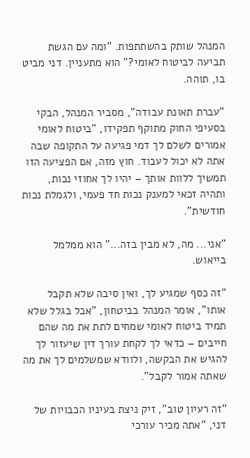המנהל שותק בהשתתפות. "ומה עם הגשת תביעה לביטוח לאומי?" הוא מתעניין. דני מביט בו, תוהה.

"עברת תאונת עבודה", מסביר המנהל, הבקי בסעיפי החוק מתוקף תפקידו, "ביטוח לאומי אמורים לשלם לך דמי פגיעה על התקופה שבה אתה לא יכול לעבוד. חוץ מזה, אם הפציעה הזו תמשיך ללוות אותך – יהיו לך אחוזי נכות, ותהיה זכאי למענק נכות חד פעמי, ולגמלת נכות חודשית".

"אני... מה, לא מבין בזה..." הוא ממלמל בייאוש.

"זה כסף שמגיע לך, ואין סיבה שלא תקבל אותו", אומר המנהל בביטחון, "אבל בגלל שלא תמיד ביטוח לאומי שמחים לתת את מה שהם חייבים – כדאי לך לקחת עורך דין שיעזור לך להגיש את הבקשה, ולוודא שמשלמים לך את מה שאתה אמור לקבל".

"זה רעיון טוב", זיק ניצת בעיניו הכבויות של דני, "אתה מכיר עורכי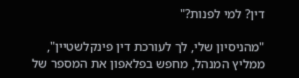דין? למי לפנות?"

"מהניסיון שלי, לך לעורכת דין פינקלשטיין", ממליץ המנהל, מחפש בפלאפון את המספר של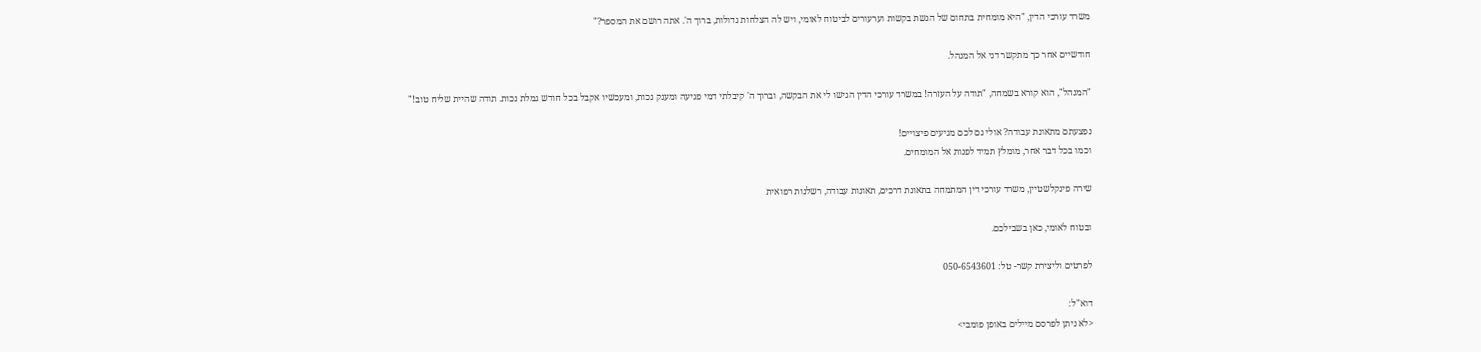משרד עורכי הדין, "היא מומחית בתחום של הגשת בקשות וערעורים לביטוח לאומי, ויש לה הצלחות גדולות, ברוך ה'. אתה רושם את המספר?"

חודשיים אחר כך מתקשר דני אל המנהל.

"המנהל", הוא קורא בשמחה, "תודה על העזרה! במשרד עורכי הדין הגישו לי את הבקשה, וברוך ה' קיבלתי דמי פגיעה ומענק נכות, ומעכשיו אקבל בכל חודש גמלת נכות. תודה שהיית שליח טוב!"

נפצעתם מתאונת עבודה? אולי גם לכם מגיעים פיצויים!
וכמו בכל דבר אחר, מומלץ תמיד לפנות אל המומחים.

שירה פינקלשטיין, משרד עורכי דין המתמחה בתאונת דרכים, תאונות עבודה, רשלנות רפואית

ובטוח לאומי, כאן בשבילכם.

לפרטים וליצירת קשר- טל: 050-6543601

דוא"ל:
<לא ניתן לפרסם מיילים באופן פומבי>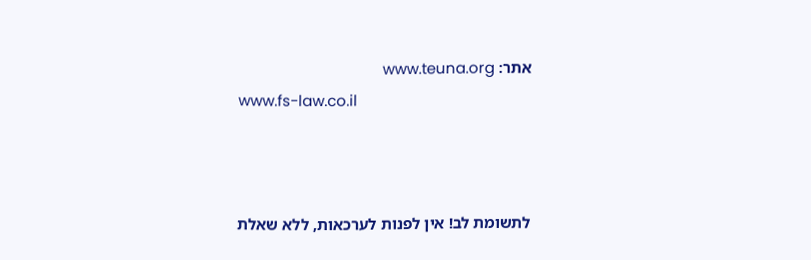אתר: www.teuna.org
www.fs-law.co.il



לתשומת לב! אין לפנות לערכאות, ללא שאלת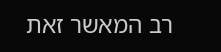רב המאשר זאת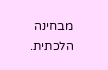מבחינה הלכתית.